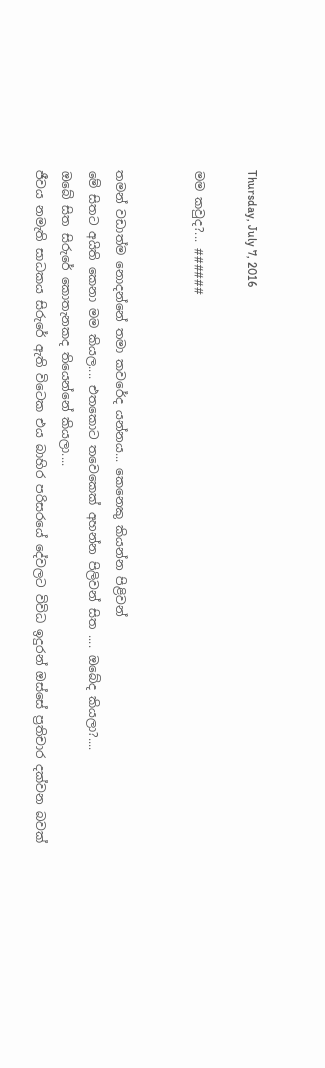Thursday, July 7, 2016

මම කවුද?... ######


තමන් වඩාත්ම නොදන්නේ තමා කවරේද යන්නය... කෙනෙකු කියන්න පිළිවන්
මේ සිතට අයිති කෙනා මම කියල.... එතකොට තවෙකෙක් අහන්න පිලිවන් සිත .... ඔබේද කියලා?....
ඔබේ සිත සිරුරේ කොතැනකද තියෙන්නේ කියලා....
ජීවය නමැති සාධකය සිරුරේ ඇති විටෙක එය බාහිර පරිසරයේ දේවලට විවිධ ඉදුරන් ඔස්සේ ප්‍රතිචාර දක්වන බවක්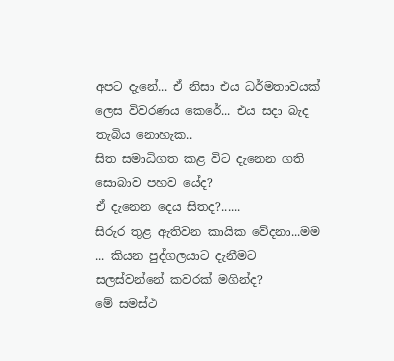අපට දැනේ... ඒ නිසා එය ධර්මතාවයක් ලෙස විවරණය කෙරේ... එය සදා බැද තැබිය නොහැක..
සිත සමාධිගත කළ විට දැනෙන ගති සොබාව පහව යේද?
ඒ දැනෙන දෙය සිතද?......
සිරුර තුළ ඇතිවන කායික වේදනා...මම ... කියන පුද්ගලයාට දැනීමට සලස්වන්නේ කවරක් මගින්ද?
මේ සමස්ථ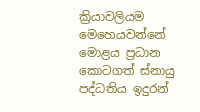ක්‍රියාවලියම මෙහෙයවන්නේ මොළය ප්‍රධාන කොටගත් ස්නායු පද්ධතිය ඉදුරන්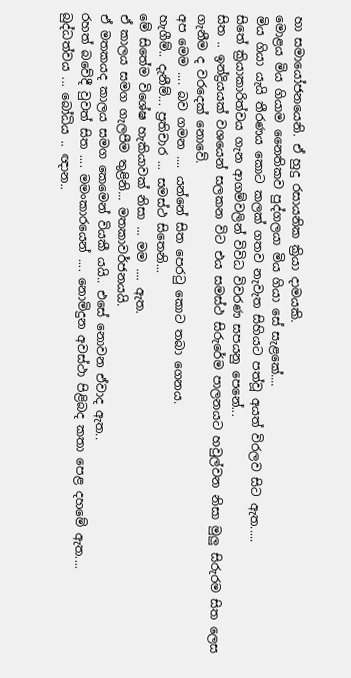හා සමායෝජනයෙනි. ඒ හුදු රසායනික ක්‍රියා දාමයකි.
මොළය මිය ගියාම නෛතිකව පුද්ගලයා මිය ගියා සේ සැළකේ....
මිය ගියා යැයි තීරණය කොට කලක් ගතව නැවැත සිහියට පත්වූ අයත් විරලව සිට ඇත.....
සිතේ ක්‍රියාකාරිත්වය ගැන ආගම්වලින් විවිධ විවරණ සපයනු පෙනේ...
සිත .. ඉන්ද්‍රියයක් වශයෙන් සලකන විට එය සමස්ථ සිරුරේම පාලනයට හවුල්වන නිසා මුලු සිරුරම සිත ලෙස ගැනීම ද වරදෙක් නොවේ.
අප මෙම .... බව ගමන .... යන්නේ සිත පෙරටු කොට තබා ගෙනය.
හැගීම්.. දැනීම්... ප්‍රතිචාර ... සමස්ථ සිතෙනි...
මේ සිතේම විශේෂ හැකියාවක් නිසා ... මම .... ඇත.
ඒ කාලය සමග ගැලපීම තුළිනි... මතකාවර්ජනයයි.
ඒ මතකයද කාලය සමග කෙමෙන් වියකී යයි.. එසේ නොවන ඒවාද ඇත..
රහත් බවේදී වුවත් සිත .... මමංකාරයෙන් .... නොමිදුන අවස්ථා පිළිබද කතා පෙළ දහමේ ඇත....
බුද්ධත්වය ... බෝධිය .. ඥාන..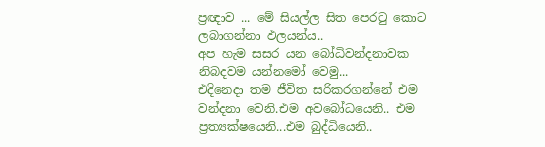ප්‍රඥාව ... මේ සියල්ල සිත පෙරටු කොට ලබාගන්නා ඵලයන්ය..
අප හැම සසර යන බෝධිවන්දනාවක නිබදවම යන්නමෝ වෙමු...
එදිනෙදා තම ජීවිත සරිකරගන්නේ එම වන්දනා වෙනි.එම අවබෝධයෙනි.. එම ප්‍රත්‍යක්ෂයෙනි...එම බුද්ධියෙනි..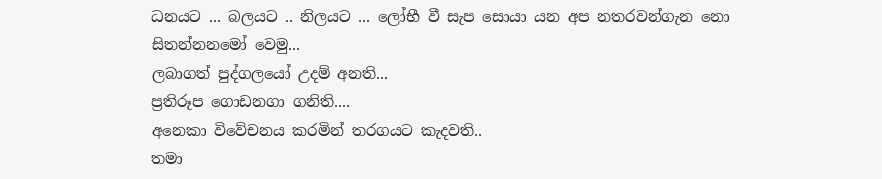ධනයට ... බලයට .. නිලයට ... ලෝභී වී සැප සොයා යන අප නතරවන්ගැන නො සිතන්නනමෝ වෙමු...
ලබාගත් පුද්ගලයෝ උදම් අනති...
ප්‍රතිරූප ගොඩනගා ගනිති....
අනෙකා විවේචනය කරමින් තරගයට කැදවති..
තමා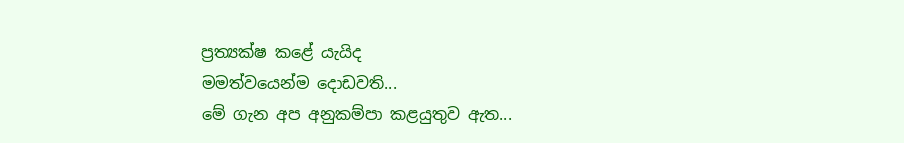ප්‍රත්‍යක්ෂ කළේ යැයිද
මමත්වයෙන්ම දොඩවති...
මේ ගැන අප අනුකම්පා කළයුතුව ඇත...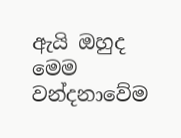ඇයි ඔහුද මෙම වන්දනාවේම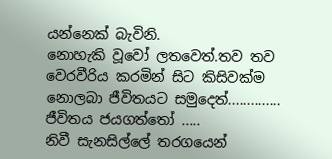යන්නෙක් බැවිනි.
නොහැකි වූවෝ ලතවෙත්.තව තව වෙරවීරිය කරමින් සිට කිසිවක්ම නොලබා ජීවිතයට සමුදෙත්..............
ජීවිතය ජයගත්තෝ .....
නිවී සැනසිල්ලේ තරගයෙන්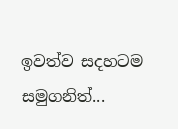ඉවත්ව සදහටම සමුගනිත්...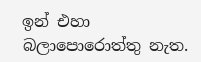ඉන් එහා බලාපොරොත්තු නැත.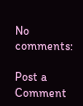No comments:

Post a Comment